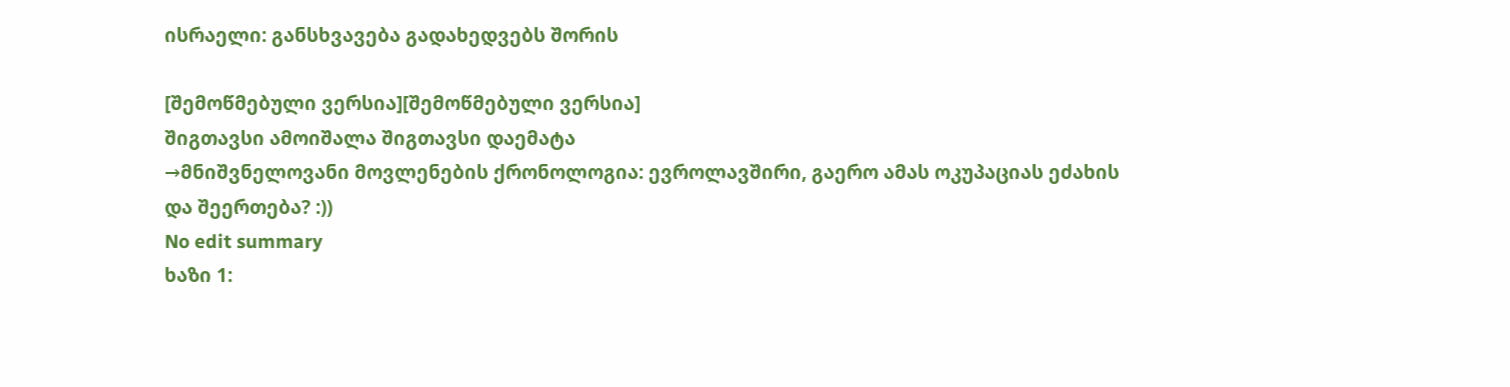ისრაელი: განსხვავება გადახედვებს შორის

[შემოწმებული ვერსია][შემოწმებული ვერსია]
შიგთავსი ამოიშალა შიგთავსი დაემატა
→მნიშვნელოვანი მოვლენების ქრონოლოგია: ევროლავშირი, გაერო ამას ოკუპაციას ეძახის და შეერთება? :))
No edit summary
ხაზი 1: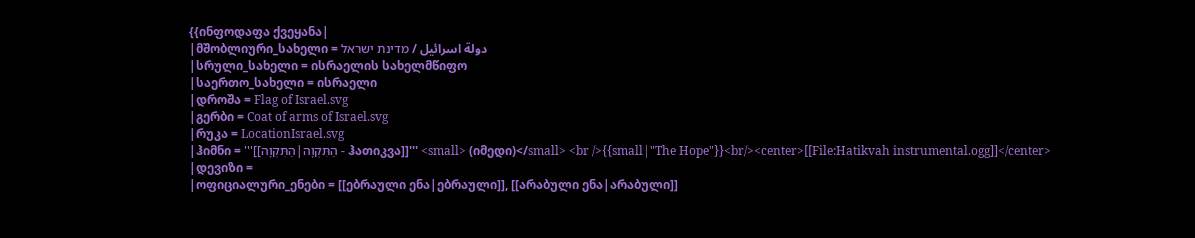{{ინფოდაფა ქვეყანა|
|მშობლიური_სახელი = دولة اسرائيل / מדינת ישראל
|სრული_სახელი = ისრაელის სახელმწიფო
|საერთო_სახელი = ისრაელი
|დროშა = Flag of Israel.svg
|გერბი = Coat of arms of Israel.svg
|რუკა = LocationIsrael.svg
|ჰიმნი = '''[[הַתִּקְוָה|הַתִּקְוָה - ჰათიკვა]]''' <small> (იმედი)</small> <br />{{small|"The Hope"}}<br/><center>[[File:Hatikvah instrumental.ogg]]</center>
|დევიზი =
|ოფიციალური_ენები = [[ებრაული ენა|ებრაული]], [[არაბული ენა|არაბული]]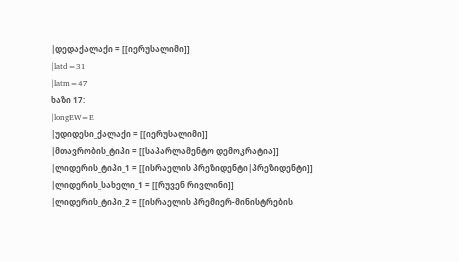|დედაქალაქი = [[იერუსალიმი]]
|latd=31
|latm=47
ხაზი 17:
|longEW=E
|უდიდესი_ქალაქი = [[იერუსალიმი]]
|მთავრობის_ტიპი = [[საპარლამენტო დემოკრატია]]
|ლიდერის_ტიპი_1 = [[ისრაელის პრეზიდენტი|პრეზიდენტი]]
|ლიდერის_სახელი_1 = [[რუვენ რივლინი]]
|ლიდერის_ტიპი_2 = [[ისრაელის პრემიერ-მინისტრების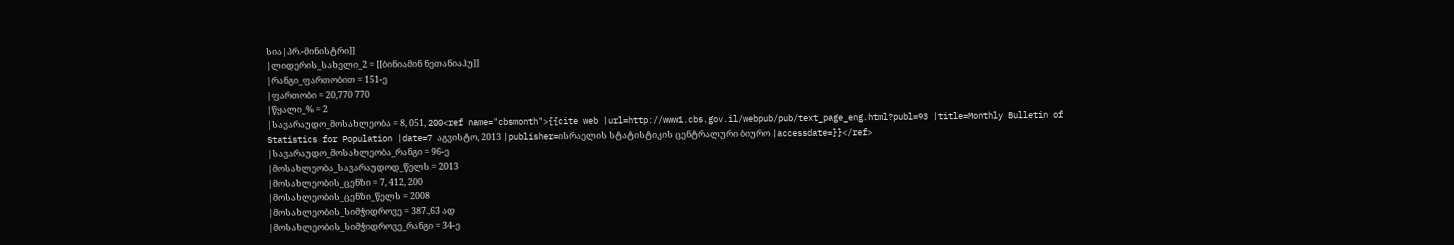სია|პრ.-მინისტრი]]
|ლიდერის_სახელი_2 = [[ბინიამინ ნეთანიაჰუ]]
|რანგი_ფართობით = 151-ე
|ფართობი = 20,770 770
|წყალი_% = 2
|სავარაუდო_მოსახლეობა = 8, 051, 200<ref name="cbsmonth">{{cite web |url=http://www1.cbs.gov.il/webpub/pub/text_page_eng.html?publ=93 |title=Monthly Bulletin of Statistics for Population |date=7 აგვისტო, 2013 |publisher=ისრაელის სტატისტიკის ცენტრალური ბიურო |accessdate=}}</ref>
|სავარაუდო_მოსახლეობა_რანგი = 96-ე
|მოსახლეობა_სავარაუდოდ_წელს = 2013
|მოსახლეობის_ცენზი = 7, 412, 200
|მოსახლეობის_ცენზი_წელს = 2008
|მოსახლეობის_სიმჭიდროვე = 387.,63 ად
|მოსახლეობის_სიმჭიდროვე_რანგი = 34-ე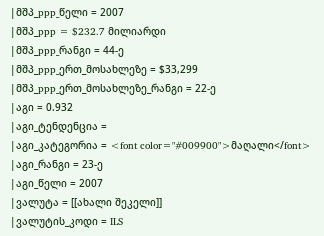|მშპ_ppp_წელი = 2007
|მშპ_ppp = $232.7 მილიარდი
|მშპ_ppp_რანგი = 44-ე
|მშპ_ppp_ერთ_მოსახლეზე = $33,299
|მშპ_ppp_ერთ_მოსახლეზე_რანგი = 22-ე
|აგი = 0.932
|აგი_ტენდენცია =
|აგი_კატეგორია = <font color="#009900">მაღალი</font>
|აგი_რანგი = 23-ე
|აგი_წელი = 2007
|ვალუტა = [[ახალი შეკელი]]
|ვალუტის_კოდი = ILS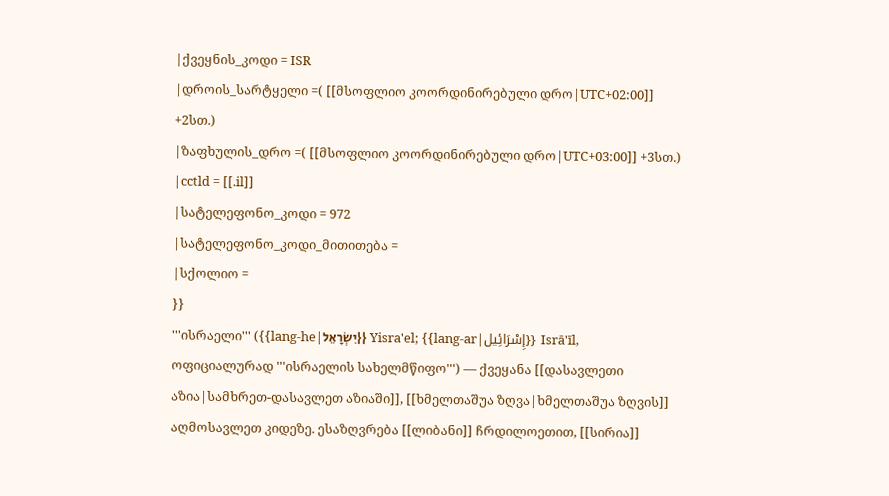|ქვეყნის_კოდი = ISR
|დროის_სარტყელი =( [[მსოფლიო კოორდინირებული დრო|UTC+02:00]] +2სთ.)
|ზაფხულის_დრო =( [[მსოფლიო კოორდინირებული დრო|UTC+03:00]] +3სთ.)
|cctld = [[.il]]
|სატელეფონო_კოდი = 972
|სატელეფონო_კოდი_მითითება =
|სქოლიო =
}}
'''ისრაელი''' ({{lang-he|יִשְׂרָאֵל}} Yisra'el; {{lang-ar|إِسْرَائِيل}} Isrā'īl, ოფიციალურად '''ისრაელის სახელმწიფო''') — ქვეყანა [[დასავლეთი აზია|სამხრეთ-დასავლეთ აზიაში]], [[ხმელთაშუა ზღვა|ხმელთაშუა ზღვის]] აღმოსავლეთ კიდეზე. ესაზღვრება [[ლიბანი]] ჩრდილოეთით, [[სირია]]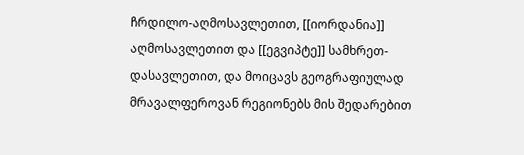ჩრდილო-აღმოსავლეთით, [[იორდანია]] აღმოსავლეთით და [[ეგვიპტე]] სამხრეთ-დასავლეთით, და მოიცავს გეოგრაფიულად მრავალფეროვან რეგიონებს მის შედარებით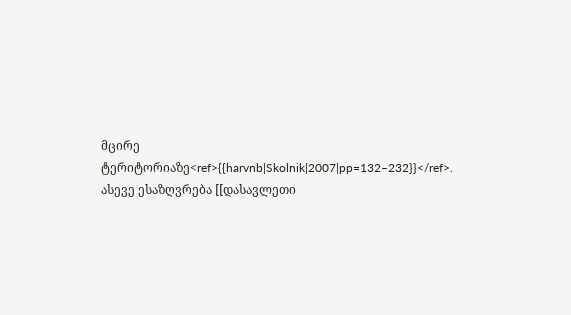მცირე ტერიტორიაზე<ref>{{harvnb|Skolnik|2007|pp=132–232}}</ref>. ასევე ესაზღვრება [[დასავლეთი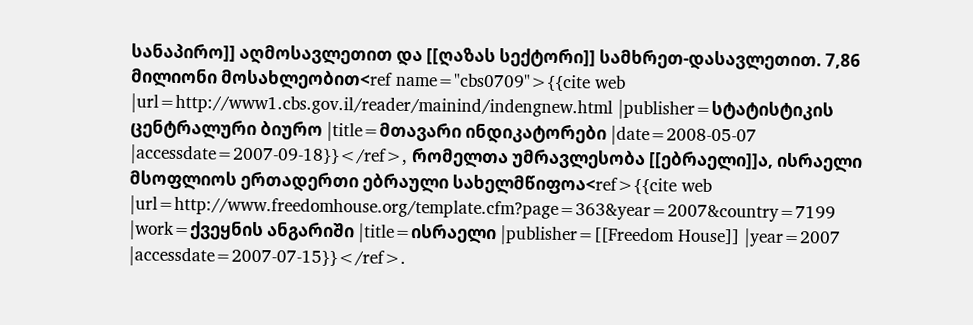სანაპირო]] აღმოსავლეთით და [[ღაზას სექტორი]] სამხრეთ-დასავლეთით. 7,86 მილიონი მოსახლეობით<ref name="cbs0709">{{cite web |url=http://www1.cbs.gov.il/reader/mainind/indengnew.html |publisher=სტატისტიკის ცენტრალური ბიურო |title=მთავარი ინდიკატორები |date=2008-05-07 |accessdate=2007-09-18}}</ref>, რომელთა უმრავლესობა [[ებრაელი]]ა, ისრაელი მსოფლიოს ერთადერთი ებრაული სახელმწიფოა<ref>{{cite web |url=http://www.freedomhouse.org/template.cfm?page=363&year=2007&country=7199 |work=ქვეყნის ანგარიში |title=ისრაელი |publisher=[[Freedom House]] |year=2007 |accessdate=2007-07-15}}</ref>.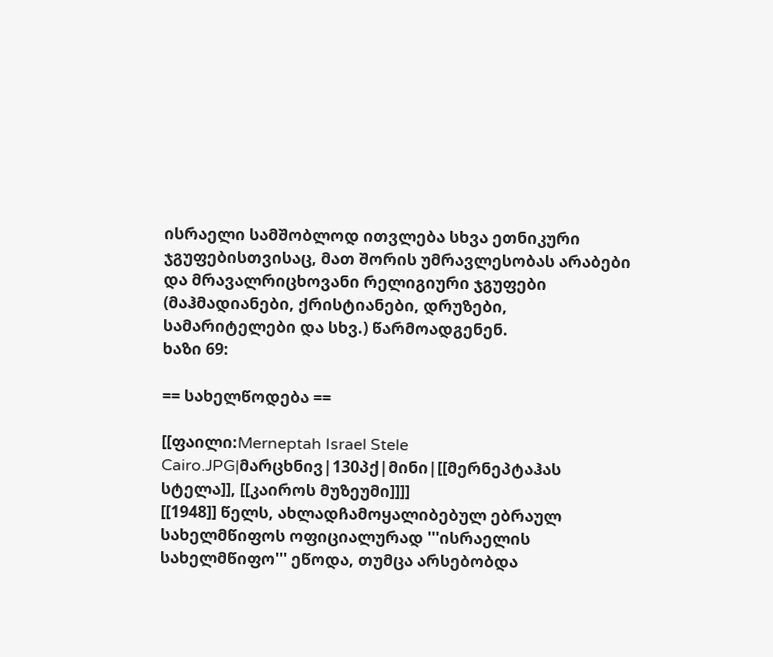ისრაელი სამშობლოდ ითვლება სხვა ეთნიკური ჯგუფებისთვისაც, მათ შორის უმრავლესობას არაბები და მრავალრიცხოვანი რელიგიური ჯგუფები (მაჰმადიანები, ქრისტიანები, დრუზები, სამარიტელები და სხვ.) წარმოადგენენ.
ხაზი 69:

== სახელწოდება ==

[[ფაილი:Merneptah Israel Stele Cairo.JPG|მარცხნივ|130პქ|მინი|[[მერნეპტაჰას სტელა]], [[კაიროს მუზეუმი]]]]
[[1948]] წელს, ახლადჩამოყალიბებულ ებრაულ სახელმწიფოს ოფიციალურად '''ისრაელის სახელმწიფო''' ეწოდა, თუმცა არსებობდა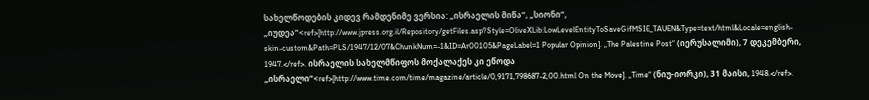სახელწოდების კიდევ რამდენიმე ვერსია: „ისრაელის მიწა“, „სიონი“, „იუდეა“<ref>[http://www.jpress.org.il/Repository/getFiles.asp?Style=OliveXLib:LowLevelEntityToSaveGifMSIE_TAUEN&Type=text/html&Locale=english-skin-custom&Path=PLS/1947/12/07&ChunkNum=-1&ID=Ar00105&PageLabel=1 Popular Opinion]. „The Palestine Post“ (იერუსალიმი), 7 დეკემბერი, 1947.</ref>. ისრაელის სახელმწიფოს მოქალაქეს კი ეწოდა „ისრაელი“<ref>[http://www.time.com/time/magazine/article/0,9171,798687-2,00.html On the Move]. „Time“ (ნიუ-იორკი), 31 მაისი, 1948.</ref>.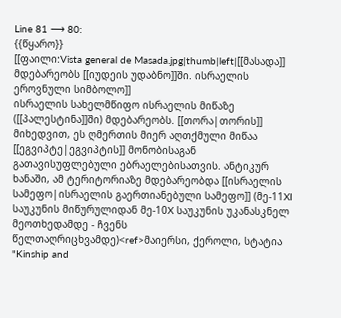Line 81 ⟶ 80:
{{წყარო}}
[[ფაილი:Vista general de Masada.jpg|thumb|left|[[მასადა]] მდებარეობს [[იუდეის უდაბნო]]ში. ისრაელის ეროვნული სიმბოლო]]
ისრაელის სახელმწიფო ისრაელის მიწაზე ([[პალესტინა]]ში) მდებარეობს. [[თორა|თორის]] მიხედვით, ეს ღმერთის მიერ აღთქმული მიწაა [[ეგვიპტე|ეგვიპტის]] მონობისაგან გათავისუფლებული ებრაელებისათვის. ანტიკურ ხანაში, ამ ტერიტორიაზე მდებარეობდა [[ისრაელის სამეფო|ისრაელის გაერთიანებული სამეფო]] (მე-11XI საუკუნის მიწურულიდან მე-10X საუკუნის უკანასკნელ მეოთხედამდე - ჩვენს წელთაღრიცხვამდე)<ref>მაიერსი, ქეროლი, სტატია "Kinship and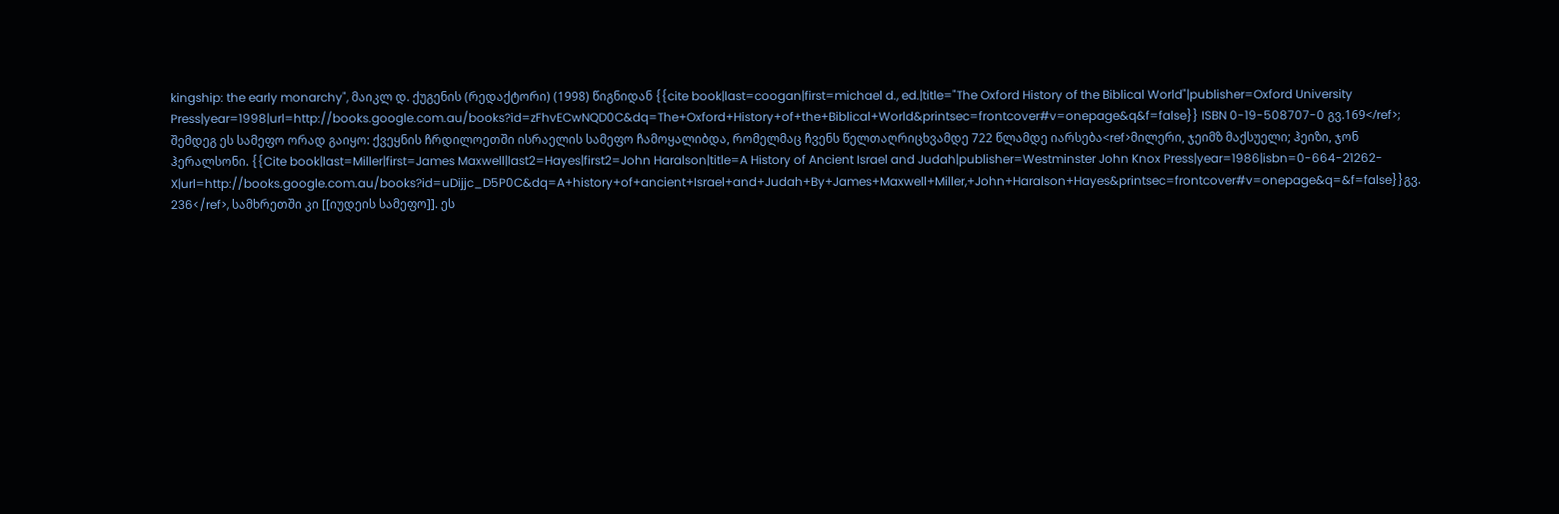kingship: the early monarchy", მაიკლ დ. ქუგენის (რედაქტორი) (1998) წიგნიდან {{cite book|last=coogan|first=michael d., ed.|title="The Oxford History of the Biblical World"|publisher=Oxford University Press|year=1998|url=http://books.google.com.au/books?id=zFhvECwNQD0C&dq=The+Oxford+History+of+the+Biblical+World&printsec=frontcover#v=onepage&q&f=false}} ISBN 0-19-508707-0 გვ.169</ref>; შემდეგ ეს სამეფო ორად გაიყო: ქვეყნის ჩრდილოეთში ისრაელის სამეფო ჩამოყალიბდა, რომელმაც ჩვენს წელთაღრიცხვამდე 722 წლამდე იარსება<ref>მილერი, ჯეიმზ მაქსუელი; ჰეიზი, ჯონ ჰერალსონი. {{Cite book|last=Miller|first=James Maxwell|last2=Hayes|first2=John Haralson|title=A History of Ancient Israel and Judah|publisher=Westminster John Knox Press|year=1986|isbn=0-664-21262-X|url=http://books.google.com.au/books?id=uDijjc_D5P0C&dq=A+history+of+ancient+Israel+and+Judah+By+James+Maxwell+Miller,+John+Haralson+Hayes&printsec=frontcover#v=onepage&q=&f=false}}გვ. 236</ref>, სამხრეთში კი [[იუდეის სამეფო]]. ეს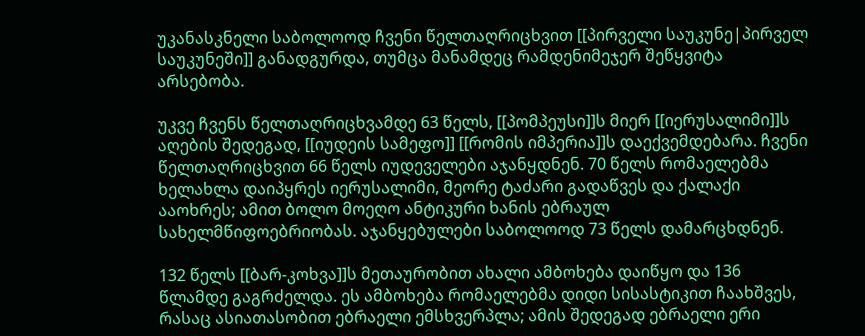უკანასკნელი საბოლოოდ ჩვენი წელთაღრიცხვით [[პირველი საუკუნე|პირველ საუკუნეში]] განადგურდა, თუმცა მანამდეც რამდენიმეჯერ შეწყვიტა არსებობა.

უკვე ჩვენს წელთაღრიცხვამდე 63 წელს, [[პომპეუსი]]ს მიერ [[იერუსალიმი]]ს აღების შედეგად, [[იუდეის სამეფო]] [[რომის იმპერია]]ს დაექვემდებარა. ჩვენი წელთაღრიცხვით 66 წელს იუდეველები აჯანყდნენ. 70 წელს რომაელებმა ხელახლა დაიპყრეს იერუსალიმი, მეორე ტაძარი გადაწვეს და ქალაქი ააოხრეს; ამით ბოლო მოეღო ანტიკური ხანის ებრაულ სახელმწიფოებრიობას. აჯანყებულები საბოლოოდ 73 წელს დამარცხდნენ.

132 წელს [[ბარ-კოხვა]]ს მეთაურობით ახალი ამბოხება დაიწყო და 136 წლამდე გაგრძელდა. ეს ამბოხება რომაელებმა დიდი სისასტიკით ჩაახშვეს, რასაც ასიათასობით ებრაელი ემსხვერპლა; ამის შედეგად ებრაელი ერი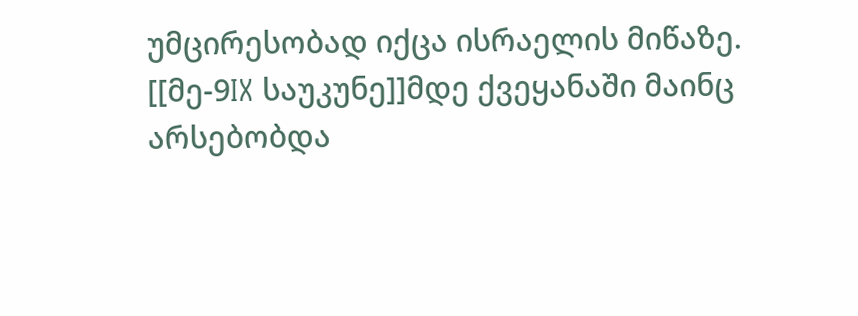უმცირესობად იქცა ისრაელის მიწაზე. [[მე-9IX საუკუნე]]მდე ქვეყანაში მაინც არსებობდა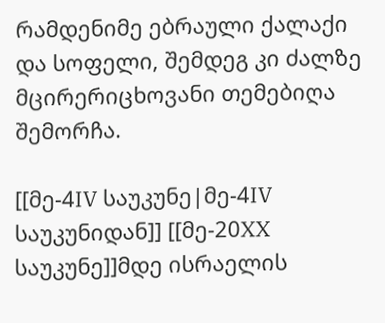რამდენიმე ებრაული ქალაქი და სოფელი, შემდეგ კი ძალზე მცირერიცხოვანი თემებიღა შემორჩა.

[[მე-4IV საუკუნე|მე-4IV საუკუნიდან]] [[მე-20XX საუკუნე]]მდე ისრაელის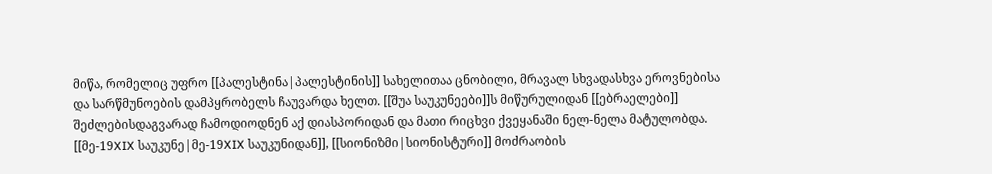მიწა, რომელიც უფრო [[პალესტინა|პალესტინის]] სახელითაა ცნობილი, მრავალ სხვადასხვა ეროვნებისა და სარწმუნოების დამპყრობელს ჩაუვარდა ხელთ. [[შუა საუკუნეები]]ს მიწურულიდან [[ებრაელები]] შეძლებისდაგვარად ჩამოდიოდნენ აქ დიასპორიდან და მათი რიცხვი ქვეყანაში ნელ-ნელა მატულობდა. [[მე-19XIX საუკუნე|მე-19XIX საუკუნიდან]], [[სიონიზმი|სიონისტური]] მოძრაობის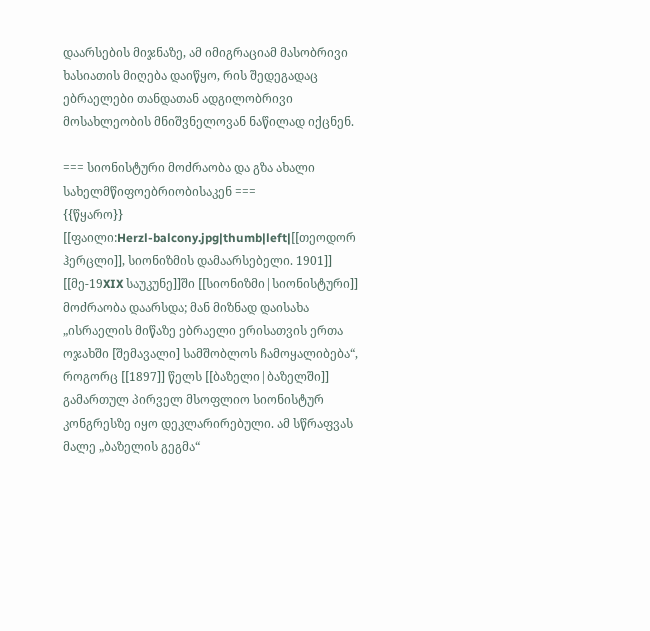დაარსების მიჯნაზე, ამ იმიგრაციამ მასობრივი ხასიათის მიღება დაიწყო, რის შედეგადაც ებრაელები თანდათან ადგილობრივი მოსახლეობის მნიშვნელოვან ნაწილად იქცნენ.

=== სიონისტური მოძრაობა და გზა ახალი სახელმწიფოებრიობისაკენ ===
{{წყარო}}
[[ფაილი:Herzl-balcony.jpg|thumb|left|[[თეოდორ ჰერცლი]], სიონიზმის დამაარსებელი. 1901]]
[[მე-19XIX საუკუნე]]ში [[სიონიზმი|სიონისტური]] მოძრაობა დაარსდა; მან მიზნად დაისახა „ისრაელის მიწაზე ებრაელი ერისათვის ერთა ოჯახში [შემავალი] სამშობლოს ჩამოყალიბება“, როგორც [[1897]] წელს [[ბაზელი|ბაზელში]] გამართულ პირველ მსოფლიო სიონისტურ კონგრესზე იყო დეკლარირებული. ამ სწრაფვას მალე „ბაზელის გეგმა“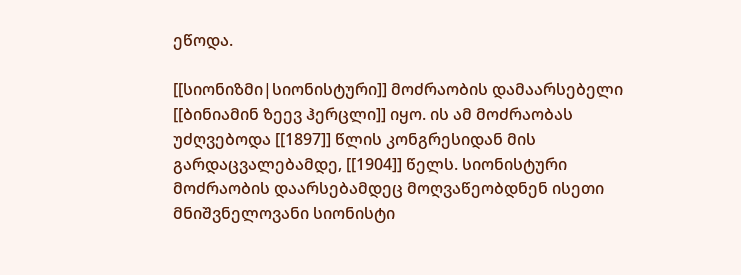ეწოდა.

[[სიონიზმი|სიონისტური]] მოძრაობის დამაარსებელი [[ბინიამინ ზეევ ჰერცლი]] იყო. ის ამ მოძრაობას უძღვებოდა [[1897]] წლის კონგრესიდან მის გარდაცვალებამდე, [[1904]] წელს. სიონისტური მოძრაობის დაარსებამდეც მოღვაწეობდნენ ისეთი მნიშვნელოვანი სიონისტი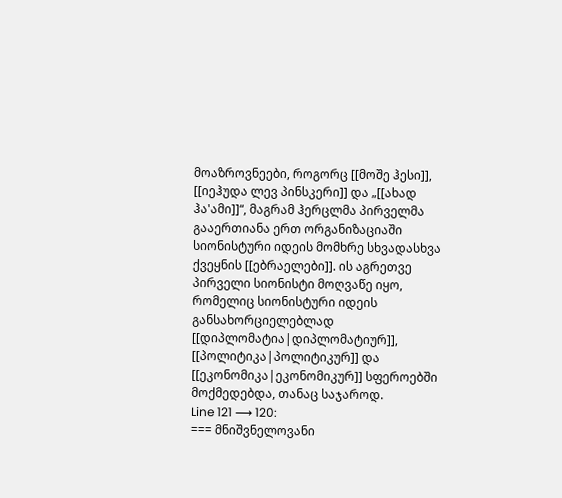მოაზროვნეები, როგორც [[მოშე ჰესი]], [[იეჰუდა ლევ პინსკერი]] და „[[ახად ჰა'ამი]]“, მაგრამ ჰერცლმა პირველმა გააერთიანა ერთ ორგანიზაციაში სიონისტური იდეის მომხრე სხვადასხვა ქვეყნის [[ებრაელები]]. ის აგრეთვე პირველი სიონისტი მოღვაწე იყო, რომელიც სიონისტური იდეის განსახორციელებლად [[დიპლომატია|დიპლომატიურ]], [[პოლიტიკა|პოლიტიკურ]] და [[ეკონომიკა|ეკონომიკურ]] სფეროებში მოქმედებდა, თანაც საჯაროდ.
Line 121 ⟶ 120:
=== მნიშვნელოვანი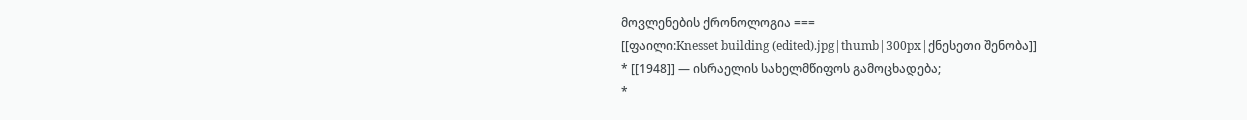მოვლენების ქრონოლოგია ===
[[ფაილი:Knesset building (edited).jpg|thumb|300px|ქნესეთი შენობა]]
* [[1948]] — ისრაელის სახელმწიფოს გამოცხადება;
*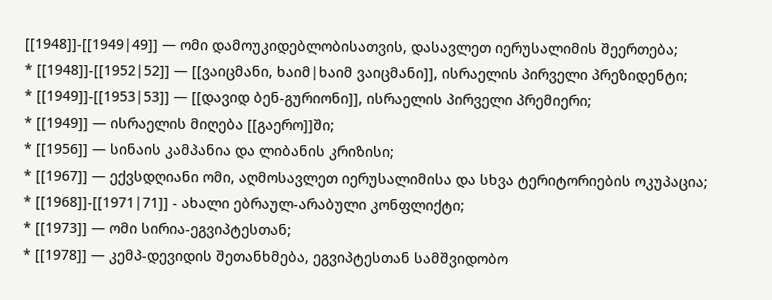[[1948]]-[[1949|49]] — ომი დამოუკიდებლობისათვის, დასავლეთ იერუსალიმის შეერთება;
* [[1948]]-[[1952|52]] — [[ვაიცმანი, ხაიმ|ხაიმ ვაიცმანი]], ისრაელის პირველი პრეზიდენტი;
* [[1949]]-[[1953|53]] — [[დავიდ ბენ-გურიონი]], ისრაელის პირველი პრემიერი;
* [[1949]] — ისრაელის მიღება [[გაერო]]ში;
* [[1956]] — სინაის კამპანია და ლიბანის კრიზისი;
* [[1967]] — ექვსდღიანი ომი, აღმოსავლეთ იერუსალიმისა და სხვა ტერიტორიების ოკუპაცია;
* [[1968]]-[[1971|71]] - ახალი ებრაულ-არაბული კონფლიქტი;
* [[1973]] — ომი სირია-ეგვიპტესთან;
* [[1978]] — კემპ-დევიდის შეთანხმება, ეგვიპტესთან სამშვიდობო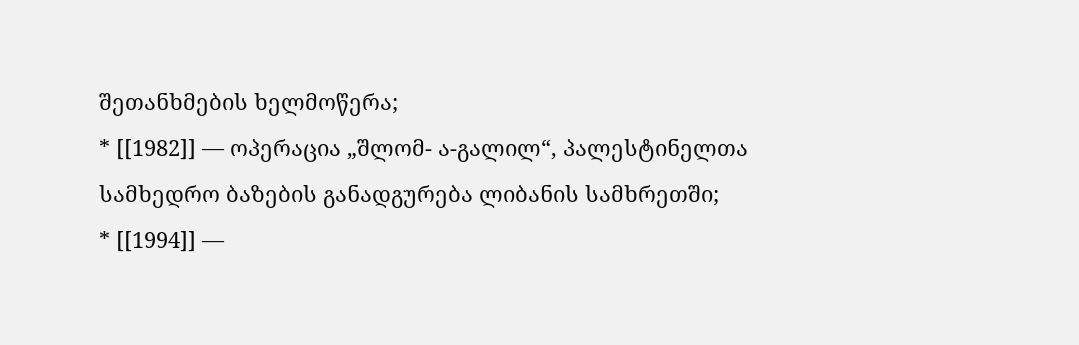შეთანხმების ხელმოწერა;
* [[1982]] — ოპერაცია „შლომ- ა-გალილ“, პალესტინელთა სამხედრო ბაზების განადგურება ლიბანის სამხრეთში;
* [[1994]] —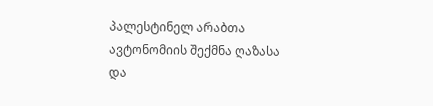პალესტინელ არაბთა ავტონომიის შექმნა ღაზასა და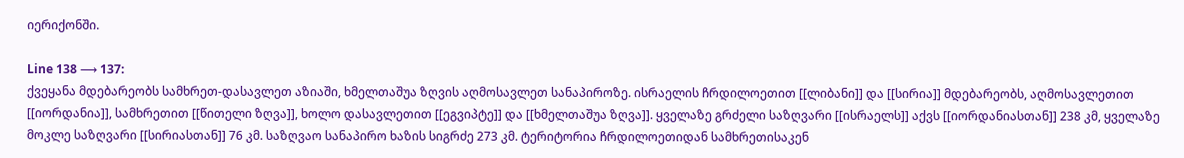იერიქონში.

Line 138 ⟶ 137:
ქვეყანა მდებარეობს სამხრეთ-დასავლეთ აზიაში, ხმელთაშუა ზღვის აღმოსავლეთ სანაპიროზე. ისრაელის ჩრდილოეთით [[ლიბანი]] და [[სირია]] მდებარეობს, აღმოსავლეთით [[იორდანია]], სამხრეთით [[წითელი ზღვა]], ხოლო დასავლეთით [[ეგვიპტე]] და [[ხმელთაშუა ზღვა]]. ყველაზე გრძელი საზღვარი [[ისრაელს]] აქვს [[იორდანიასთან]] 238 კმ, ყველაზე მოკლე საზღვარი [[სირიასთან]] 76 კმ. საზღვაო სანაპირო ხაზის სიგრძე 273 კმ. ტერიტორია ჩრდილოეთიდან სამხრეთისაკენ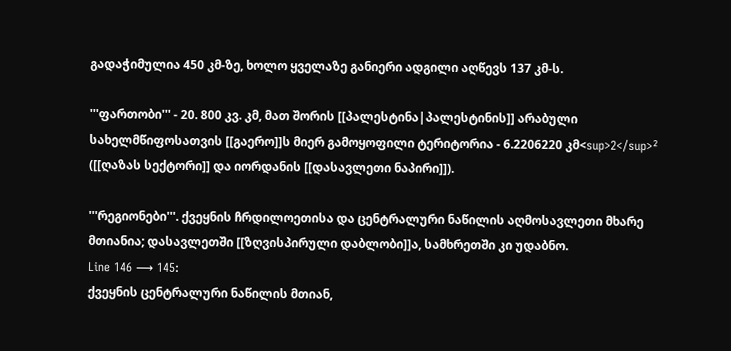გადაჭიმულია 450 კმ-ზე, ხოლო ყველაზე განიერი ადგილი აღწევს 137 კმ-ს.

'''ფართობი''' - 20. 800 კვ. კმ, მათ შორის [[პალესტინა|პალესტინის]] არაბული სახელმწიფოსათვის [[გაერო]]ს მიერ გამოყოფილი ტერიტორია - 6.2206220 კმ<sup>2</sup>² ([[ღაზას სექტორი]] და იორდანის [[დასავლეთი ნაპირი]]).

'''რეგიონები'''. ქვეყნის ჩრდილოეთისა და ცენტრალური ნაწილის აღმოსავლეთი მხარე მთიანია; დასავლეთში [[ზღვისპირული დაბლობი]]ა, სამხრეთში კი უდაბნო.
Line 146 ⟶ 145:
ქვეყნის ცენტრალური ნაწილის მთიან,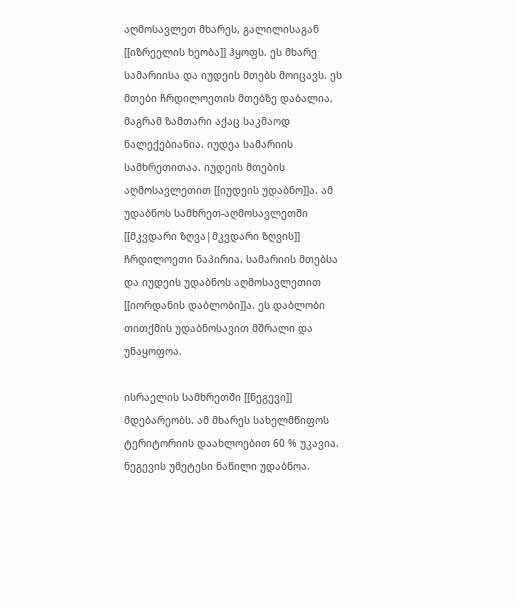აღმოსავლეთ მხარეს, გალილისაგან [[იზრეელის ხეობა]] ჰყოფს. ეს მხარე სამარიისა და იუდეის მთებს მოიცავს. ეს მთები ჩრდილოეთის მთებზე დაბალია, მაგრამ ზამთარი აქაც საკმაოდ ნალექებიანია. იუდეა სამარიის სამხრეთითაა. იუდეის მთების აღმოსავლეთით [[იუდეის უდაბნო]]ა. ამ უდაბნოს სამხრეთ-აღმოსავლეთში [[მკვდარი ზღვა|მკვდარი ზღვის]] ჩრდილოეთი ნაპირია. სამარიის მთებსა და იუდეის უდაბნოს აღმოსავლეთით [[იორდანის დაბლობი]]ა. ეს დაბლობი თითქმის უდაბნოსავით მშრალი და უნაყოფოა.

ისრაელის სამხრეთში [[ნეგევი]] მდებარეობს. ამ მხარეს სახელმწიფოს ტერიტორიის დაახლოებით 60 % უკავია. ნეგევის უმეტესი ნაწილი უდაბნოა.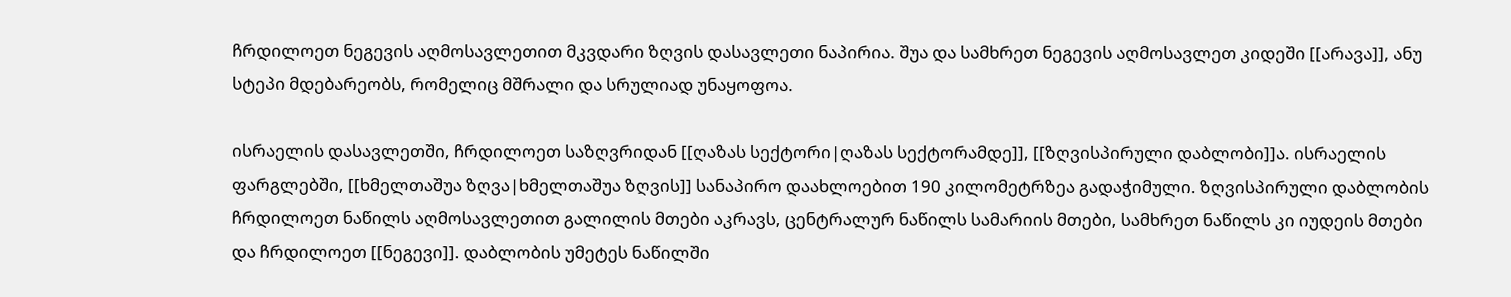ჩრდილოეთ ნეგევის აღმოსავლეთით მკვდარი ზღვის დასავლეთი ნაპირია. შუა და სამხრეთ ნეგევის აღმოსავლეთ კიდეში [[არავა]], ანუ სტეპი მდებარეობს, რომელიც მშრალი და სრულიად უნაყოფოა.

ისრაელის დასავლეთში, ჩრდილოეთ საზღვრიდან [[ღაზას სექტორი|ღაზას სექტორამდე]], [[ზღვისპირული დაბლობი]]ა. ისრაელის ფარგლებში, [[ხმელთაშუა ზღვა|ხმელთაშუა ზღვის]] სანაპირო დაახლოებით 190 კილომეტრზეა გადაჭიმული. ზღვისპირული დაბლობის ჩრდილოეთ ნაწილს აღმოსავლეთით გალილის მთები აკრავს, ცენტრალურ ნაწილს სამარიის მთები, სამხრეთ ნაწილს კი იუდეის მთები და ჩრდილოეთ [[ნეგევი]]. დაბლობის უმეტეს ნაწილში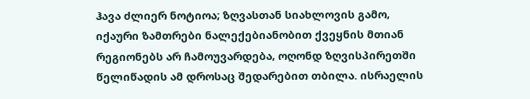ჰავა ძლიერ ნოტიოა; ზღვასთან სიახლოვის გამო, იქაური ზამთრები ნალექებიანობით ქვეყნის მთიან რეგიონებს არ ჩამოუვარდება, ოღონდ ზღვისპირეთში წელიწადის ამ დროსაც შედარებით თბილა. ისრაელის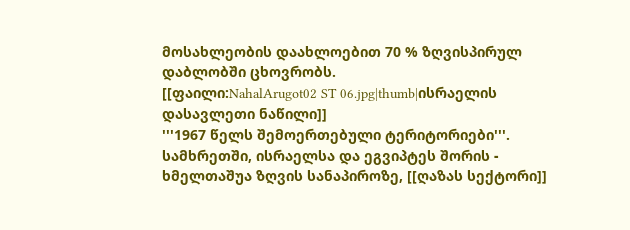მოსახლეობის დაახლოებით 70 % ზღვისპირულ დაბლობში ცხოვრობს.
[[ფაილი:NahalArugot02 ST 06.jpg|thumb|ისრაელის დასავლეთი ნაწილი]]
'''1967 წელს შემოერთებული ტერიტორიები'''. სამხრეთში, ისრაელსა და ეგვიპტეს შორის - ხმელთაშუა ზღვის სანაპიროზე, [[ღაზას სექტორი]]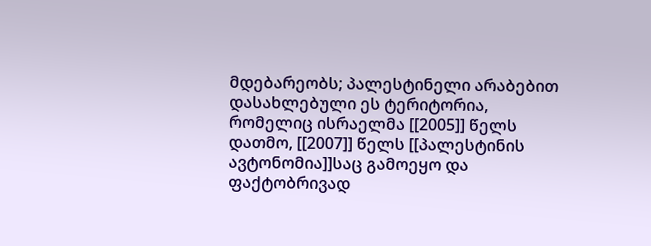მდებარეობს; პალესტინელი არაბებით დასახლებული ეს ტერიტორია, რომელიც ისრაელმა [[2005]] წელს დათმო, [[2007]] წელს [[პალესტინის ავტონომია]]საც გამოეყო და ფაქტობრივად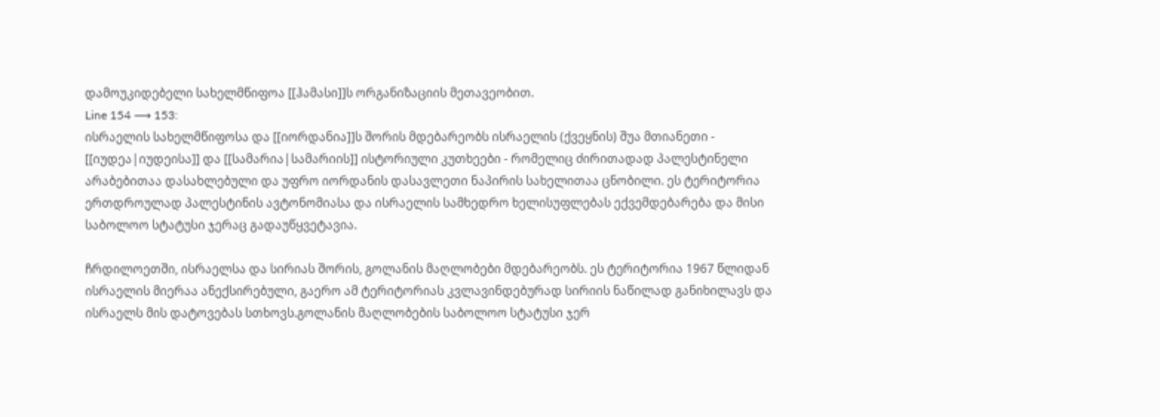დამოუკიდებელი სახელმწიფოა [[ჰამასი]]ს ორგანიზაციის მეთავეობით.
Line 154 ⟶ 153:
ისრაელის სახელმწიფოსა და [[იორდანია]]ს შორის მდებარეობს ისრაელის (ქვეყნის) შუა მთიანეთი - [[იუდეა|იუდეისა]] და [[სამარია|სამარიის]] ისტორიული კუთხეები - რომელიც ძირითადად პალესტინელი არაბებითაა დასახლებული და უფრო იორდანის დასავლეთი ნაპირის სახელითაა ცნობილი. ეს ტერიტორია ერთდროულად პალესტინის ავტონომიასა და ისრაელის სამხედრო ხელისუფლებას ექვემდებარება და მისი საბოლოო სტატუსი ჯერაც გადაუწყვეტავია.

ჩრდილოეთში, ისრაელსა და სირიას შორის, გოლანის მაღლობები მდებარეობს. ეს ტერიტორია 1967 წლიდან ისრაელის მიერაა ანექსირებული, გაერო ამ ტერიტორიას კვლავინდებურად სირიის ნაწილად განიხილავს და ისრაელს მის დატოვებას სთხოვს.გოლანის მაღლობების საბოლოო სტატუსი ჯერ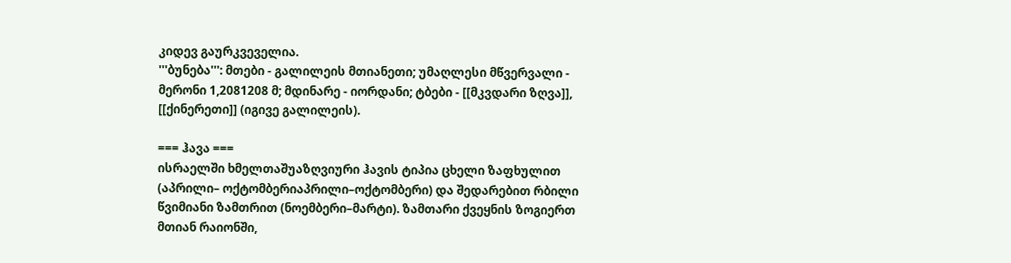კიდევ გაურკვეველია.
'''ბუნება''': მთები - გალილეის მთიანეთი; უმაღლესი მწვერვალი - მერონი 1,2081208 მ; მდინარე - იორდანი; ტბები - [[მკვდარი ზღვა]], [[ქინერეთი]] (იგივე გალილეის).

=== ჰავა ===
ისრაელში ხმელთაშუაზღვიური ჰავის ტიპია ცხელი ზაფხულით (აპრილი– ოქტომბერიაპრილი–ოქტომბერი) და შედარებით რბილი წვიმიანი ზამთრით (ნოემბერი–მარტი). ზამთარი ქვეყნის ზოგიერთ მთიან რაიონში,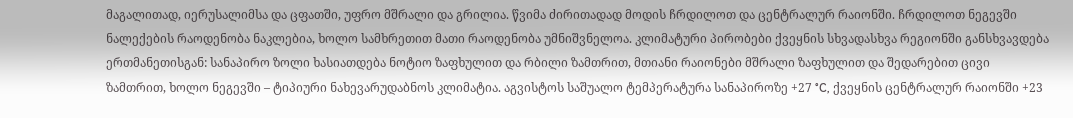მაგალითად, იერუსალიმსა და ცფათში, უფრო მშრალი და გრილია. წვიმა ძირითადად მოდის ჩრდილოთ და ცენტრალურ რაიონში. ჩრდილოთ ნეგევში ნალექების რაოდენობა ნაკლებია, ხოლო სამხრეთით მათი რაოდენობა უმნიშვნელოა. კლიმატური პირობები ქვეყნის სხვადასხვა რეგიონში განსხვავდება ერთმანეთისგან: სანაპირო ზოლი ხასიათდება ნოტიო ზაფხულით და რბილი ზამთრით, მთიანი რაიონები მშრალი ზაფხულით და შედარებით ცივი ზამთრით, ხოლო ნეგევში – ტიპიური ნახევარუდაბნოს კლიმატია. აგვისტოს საშუალო ტემპერატურა სანაპიროზე +27 °C, ქვეყნის ცენტრალურ რაიონში +23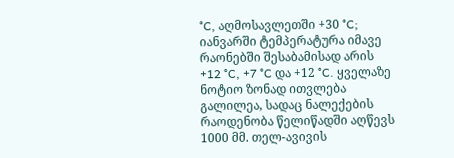°C, აღმოსავლეთში +30 °C; იანვარში ტემპერატურა იმავე რაონებში შესაბამისად არის +12 °C, +7 °C და +12 °C. ყველაზე ნოტიო ზონად ითვლება გალილეა, სადაც ნალექების რაოდენობა წელიწადში აღწევს 1000 მმ. თელ-ავივის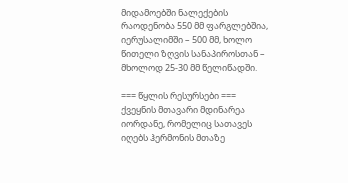მიდამოებში ნალექების რაოდენობა 550 მმ ფარგლებშია, იერუსალიმში – 500 მმ, ხოლო წითელი ზღვის სანაპიროსთან – მხოლოდ 25-30 მმ წელიწადში.

=== წყლის რესურსები ===
ქვეყნის მთავარი მდინარეა იორდანე, რომელიც სათავეს იღებს ჰერმონის მთაზე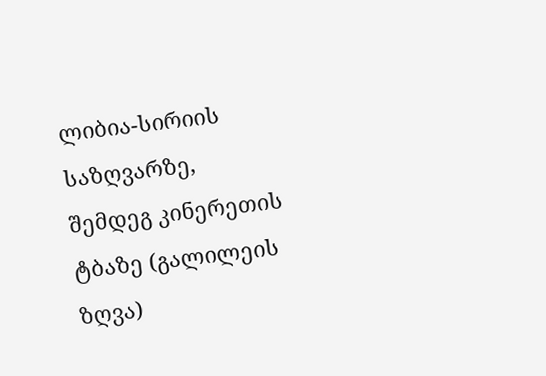ლიბია-სირიის საზღვარზე, შემდეგ კინერეთის ტბაზე (გალილეის ზღვა)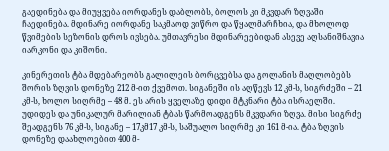გაედინება და მიუყვება იორდანეს დაბლობს, ბოლოს კი მკვდარ ზღვაში ჩაედინება. მდინარე იორდანე საკმაოდ ვიწრო და წყალმარჩხია, და მხოლოდ წვიმების სეზონის დროს ივსება. უმთავრესი მდინარეებიდან ასევე აღსანიშნავია იარკონი და კიშონი.

კინერეთის ტბა მდებარეობს გალილეის ბორცვებსა და გოლანის მაღლობებს შორის ზღვის დონეზე 212 მ-ით ქვემოთ. სიგანეში ის აღწევს 12 კმ-ს, სიგრძეში – 21 კმ-ს, ხოლო სიღრმე – 48 მ. ეს არის ყველაზე დიდი მტკნარი ტბა ისრაელში. უდიდეს და უნიკალურ მარილიან ტბას წარმოადგენს მკვდარი ზღვა. მისი სიგრძე შეადგენს 76 კმ-ს, სიგანე – 17კმ17 კმ-ს, საშუალო სიღრმე კი 161 მ-ია. ტბა ზღვის დონეზე დაახლოებით 400 მ-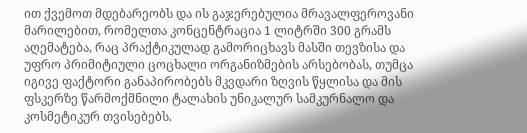ით ქვემოთ მდებარეობს და ის გაჯერებულია მრავალფეროვანი მარილებით, რომელთა კონცენტრაცია 1 ლიტრში 300 გრამს აღემატება, რაც პრაქტიკულად გამორიცხავს მასში თევზისა და უფრო პრიმიტიული ცოცხალი ორგანიზმების არსებობას, თუმცა იგივე ფაქტორი განაპირობებს მკვდარი ზღვის წყლისა და მის ფსკერზე წარმოქმნილი ტალახის უნიკალურ სამკურნალო და კოსმეტიკურ თვისებებს.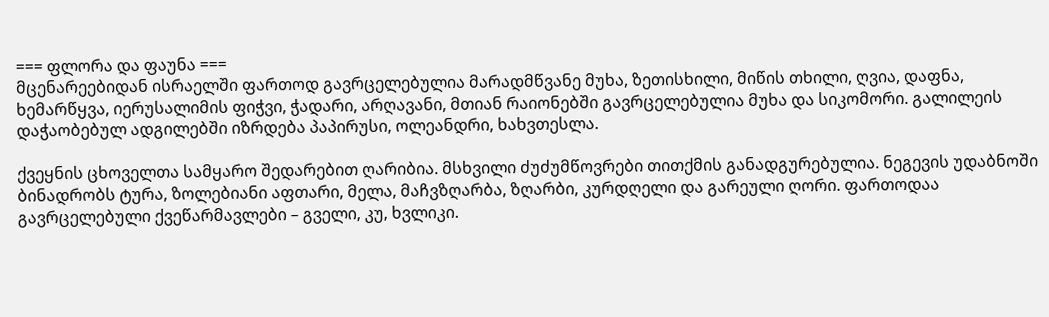=== ფლორა და ფაუნა ===
მცენარეებიდან ისრაელში ფართოდ გავრცელებულია მარადმწვანე მუხა, ზეთისხილი, მიწის თხილი, ღვია, დაფნა, ხემარწყვა, იერუსალიმის ფიჭვი, ჭადარი, არღავანი, მთიან რაიონებში გავრცელებულია მუხა და სიკომორი. გალილეის დაჭაობებულ ადგილებში იზრდება პაპირუსი, ოლეანდრი, ხახვთესლა.

ქვეყნის ცხოველთა სამყარო შედარებით ღარიბია. მსხვილი ძუძუმწოვრები თითქმის განადგურებულია. ნეგევის უდაბნოში ბინადრობს ტურა, ზოლებიანი აფთარი, მელა, მაჩვზღარბა, ზღარბი, კურდღელი და გარეული ღორი. ფართოდაა გავრცელებული ქვეწარმავლები – გველი, კუ, ხვლიკი.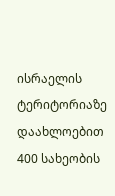ისრაელის ტერიტორიაზე დაახლოებით 400 სახეობის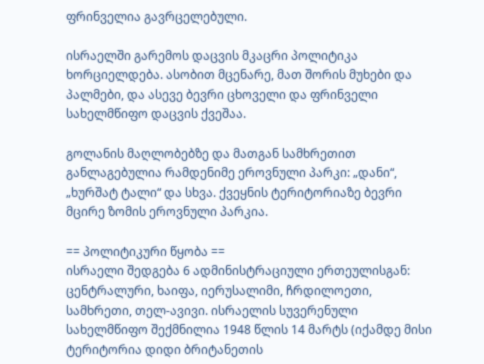ფრინველია გავრცელებული.

ისრაელში გარემოს დაცვის მკაცრი პოლიტიკა ხორციელდება. ასობით მცენარე, მათ შორის მუხები და პალმები, და ასევე ბევრი ცხოველი და ფრინველი სახელმწიფო დაცვის ქვეშაა.

გოლანის მაღლობებზე და მათგან სამხრეთით განლაგებულია რამდენიმე ეროვნული პარკი: „დანი“, „ხურშატ ტალი“ და სხვა. ქვეყნის ტერიტორიაზე ბევრი მცირე ზომის ეროვნული პარკია.

== პოლიტიკური წყობა ==
ისრაელი შედგება 6 ადმინისტრაციული ერთეულისგან: ცენტრალური, ხაიფა, იერუსალიმი, ჩრდილოეთი, სამხრეთი, თელ-ავივი. ისრაელის სუვერენული სახელმწიფო შექმნილია 1948 წლის 14 მარტს (იქამდე მისი ტერიტორია დიდი ბრიტანეთის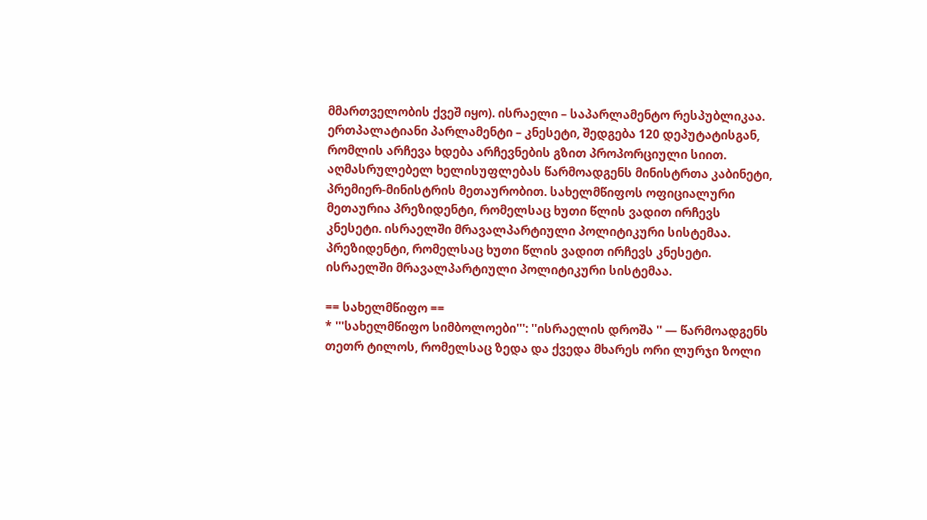მმართველობის ქვეშ იყო). ისრაელი – საპარლამენტო რესპუბლიკაა. ერთპალატიანი პარლამენტი – კნესეტი, შედგება 120 დეპუტატისგან, რომლის არჩევა ხდება არჩევნების გზით პროპორციული სიით. აღმასრულებელ ხელისუფლებას წარმოადგენს მინისტრთა კაბინეტი, პრემიერ-მინისტრის მეთაურობით. სახელმწიფოს ოფიციალური მეთაურია პრეზიდენტი, რომელსაც ხუთი წლის ვადით ირჩევს კნესეტი. ისრაელში მრავალპარტიული პოლიტიკური სისტემაა.
პრეზიდენტი, რომელსაც ხუთი წლის ვადით ირჩევს კნესეტი. ისრაელში მრავალპარტიული პოლიტიკური სისტემაა.

== სახელმწიფო ==
* '''სახელმწიფო სიმბოლოები''': ''ისრაელის დროშა '' — წარმოადგენს თეთრ ტილოს, რომელსაც ზედა და ქვედა მხარეს ორი ლურჯი ზოლი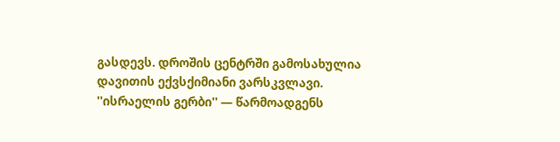გასდევს. დროშის ცენტრში გამოსახულია დავითის ექვსქიმიანი ვარსკვლავი. ''ისრაელის გერბი'' — წარმოადგენს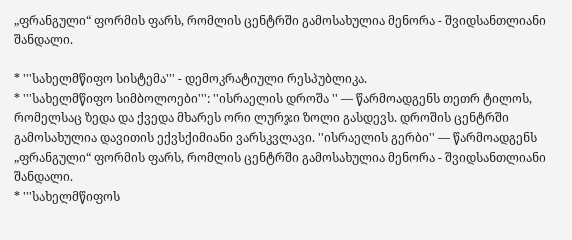„ფრანგული“ ფორმის ფარს, რომლის ცენტრში გამოსახულია მენორა - შვიდსანთლიანი შანდალი.

* '''სახელმწიფო სისტემა''' - დემოკრატიული რესპუბლიკა.
* '''სახელმწიფო სიმბოლოები''': ''ისრაელის დროშა '' — წარმოადგენს თეთრ ტილოს, რომელსაც ზედა და ქვედა მხარეს ორი ლურჯი ზოლი გასდევს. დროშის ცენტრში გამოსახულია დავითის ექვსქიმიანი ვარსკვლავი. ''ისრაელის გერბი'' — წარმოადგენს „ფრანგული“ ფორმის ფარს, რომლის ცენტრში გამოსახულია მენორა - შვიდსანთლიანი შანდალი.
* '''სახელმწიფოს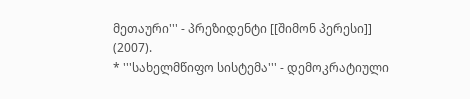მეთაური''' - პრეზიდენტი [[შიმონ პერესი]] (2007).
* '''სახელმწიფო სისტემა''' - დემოკრატიული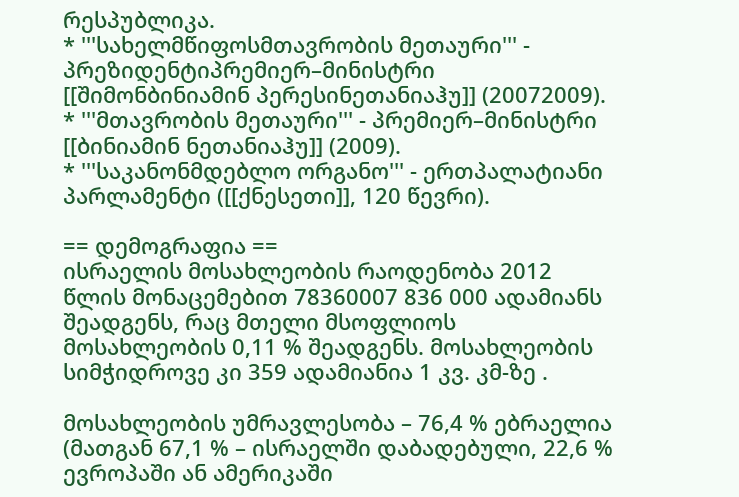რესპუბლიკა.
* '''სახელმწიფოსმთავრობის მეთაური''' - პრეზიდენტიპრემიერ–მინისტრი [[შიმონბინიამინ პერესინეთანიაჰუ]] (20072009).
* '''მთავრობის მეთაური''' - პრემიერ–მინისტრი [[ბინიამინ ნეთანიაჰუ]] (2009).
* '''საკანონმდებლო ორგანო''' - ერთპალატიანი პარლამენტი ([[ქნესეთი]], 120 წევრი).

== დემოგრაფია ==
ისრაელის მოსახლეობის რაოდენობა 2012 წლის მონაცემებით 78360007 836 000 ადამიანს შეადგენს, რაც მთელი მსოფლიოს მოსახლეობის 0,11 % შეადგენს. მოსახლეობის სიმჭიდროვე კი 359 ადამიანია 1 კვ. კმ-ზე .

მოსახლეობის უმრავლესობა – 76,4 % ებრაელია (მათგან 67,1 % – ისრაელში დაბადებული, 22,6 % ევროპაში ან ამერიკაში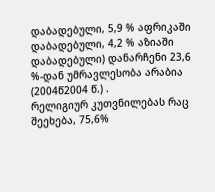დაბადებული, 5,9 % აფრიკაში დაბადებული, 4,2 % აზიაში დაბადებული) დანარჩენი 23,6 %-დან უმრავლესობა არაბია (2004წ2004 წ.) .
რელიგიურ კუთვნილებას რაც შეეხება, 75,6%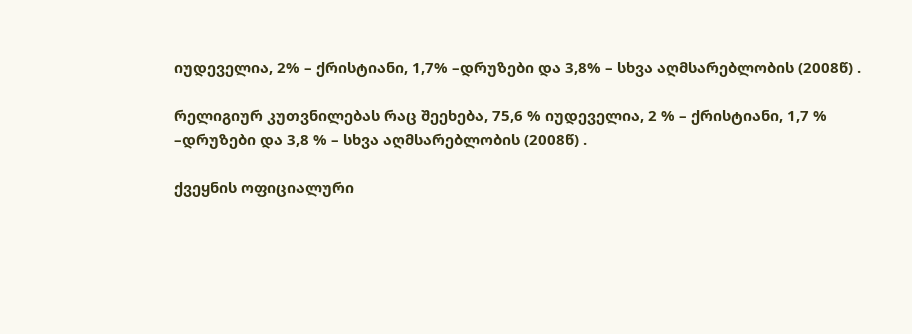იუდეველია, 2% – ქრისტიანი, 1,7% –დრუზები და 3,8% – სხვა აღმსარებლობის (2008წ) .

რელიგიურ კუთვნილებას რაც შეეხება, 75,6 % იუდეველია, 2 % – ქრისტიანი, 1,7 % –დრუზები და 3,8 % – სხვა აღმსარებლობის (2008წ) .

ქვეყნის ოფიციალური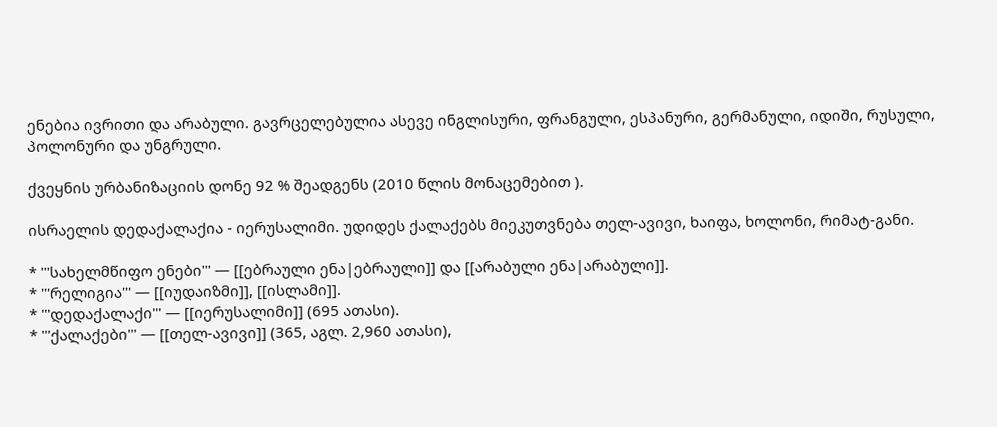ენებია ივრითი და არაბული. გავრცელებულია ასევე ინგლისური, ფრანგული, ესპანური, გერმანული, იდიში, რუსული, პოლონური და უნგრული.

ქვეყნის ურბანიზაციის დონე 92 % შეადგენს (2010 წლის მონაცემებით ).

ისრაელის დედაქალაქია - იერუსალიმი. უდიდეს ქალაქებს მიეკუთვნება თელ-ავივი, ხაიფა, ხოლონი, რიმატ-განი.

* '''სახელმწიფო ენები''' — [[ებრაული ენა|ებრაული]] და [[არაბული ენა|არაბული]].
* '''რელიგია''' — [[იუდაიზმი]], [[ისლამი]].
* '''დედაქალაქი''' — [[იერუსალიმი]] (695 ათასი).
* '''ქალაქები''' — [[თელ-ავივი]] (365, აგლ. 2,960 ათასი),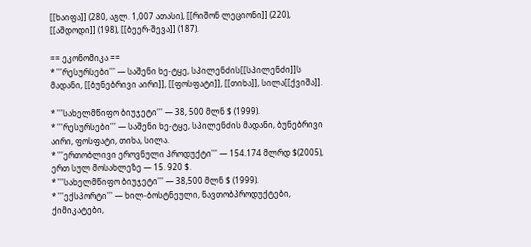[[ხაიფა]] (280, აგლ. 1,007 ათასი), [[რიშონ ლეციონი]] (220), [[აშდოდი]] (198), [[ბეერ-შევა]] (187).

== ეკონომიკა ==
* '''რესურსები''' — საშენი ხე-ტყე, სპილენძის[[სპილენძი]]ს მადანი, [[ბუნებრივი აირი]], [[ფოსფატი]], [[თიხა]], სილა[[ქვიშა]].

* '''სახელმწიფო ბიუჯეტი''' — 38, 500 მლნ $ (1999).
* '''რესურსები''' — საშენი ხე-ტყე, სპილენძის მადანი, ბუნებრივი აირი, ფოსფატი, თიხა, სილა.
* '''ერთობლივი ეროვნული პროდუქტი''' — 154.174 მლრდ $(2005), ერთ სულ მოსახლეზე — 15. 920 $.
* '''სახელმწიფო ბიუჯეტი''' — 38,500 მლნ $ (1999).
* '''ექსპორტი''' — ხილ-ბოსტნეული, ნავთობპროდუქტები, ქიმიკატები,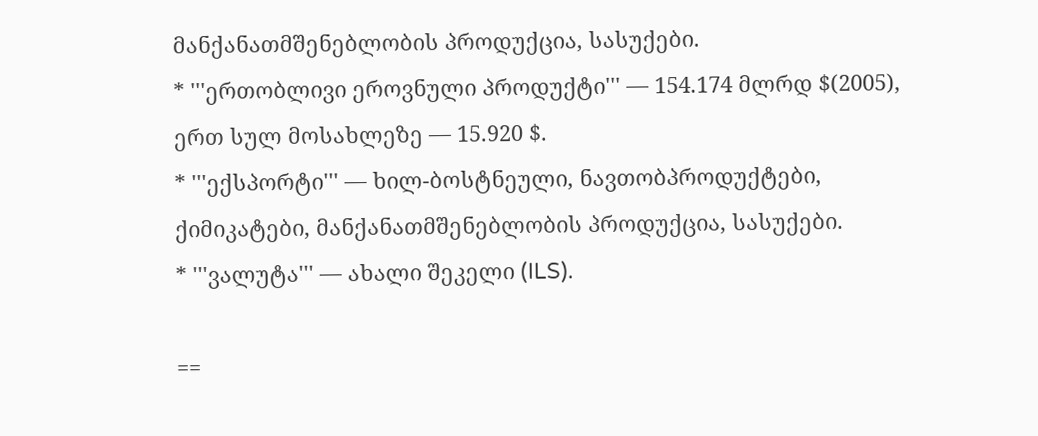მანქანათმშენებლობის პროდუქცია, სასუქები.
* '''ერთობლივი ეროვნული პროდუქტი''' — 154.174 მლრდ $(2005), ერთ სულ მოსახლეზე — 15.920 $.
* '''ექსპორტი''' — ხილ-ბოსტნეული, ნავთობპროდუქტები, ქიმიკატები, მანქანათმშენებლობის პროდუქცია, სასუქები.
* '''ვალუტა''' — ახალი შეკელი (ILS).

==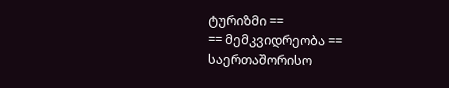ტურიზმი ==
== მემკვიდრეობა ==
საერთაშორისო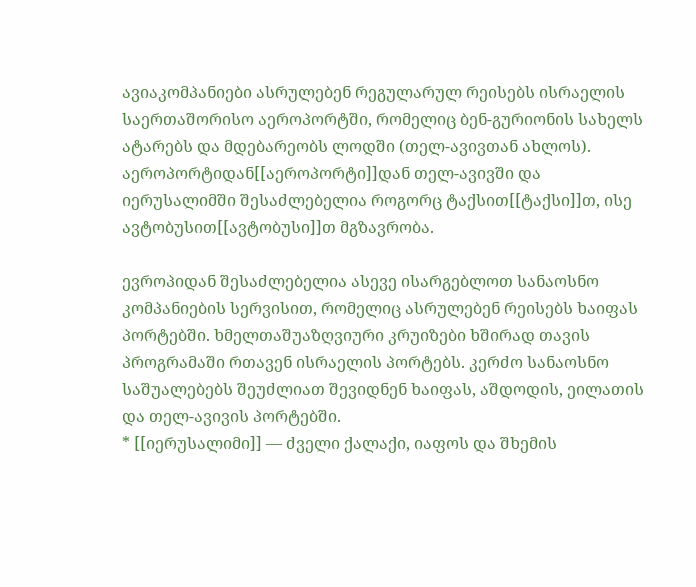ავიაკომპანიები ასრულებენ რეგულარულ რეისებს ისრაელის საერთაშორისო აეროპორტში, რომელიც ბენ-გურიონის სახელს ატარებს და მდებარეობს ლოდში (თელ-ავივთან ახლოს). აეროპორტიდან[[აეროპორტი]]დან თელ-ავივში და იერუსალიმში შესაძლებელია როგორც ტაქსით[[ტაქსი]]თ, ისე ავტობუსით[[ავტობუსი]]თ მგზავრობა.

ევროპიდან შესაძლებელია ასევე ისარგებლოთ სანაოსნო კომპანიების სერვისით, რომელიც ასრულებენ რეისებს ხაიფას პორტებში. ხმელთაშუაზღვიური კრუიზები ხშირად თავის პროგრამაში რთავენ ისრაელის პორტებს. კერძო სანაოსნო საშუალებებს შეუძლიათ შევიდნენ ხაიფას, აშდოდის, ეილათის და თელ-ავივის პორტებში.
* [[იერუსალიმი]] — ძველი ქალაქი, იაფოს და შხემის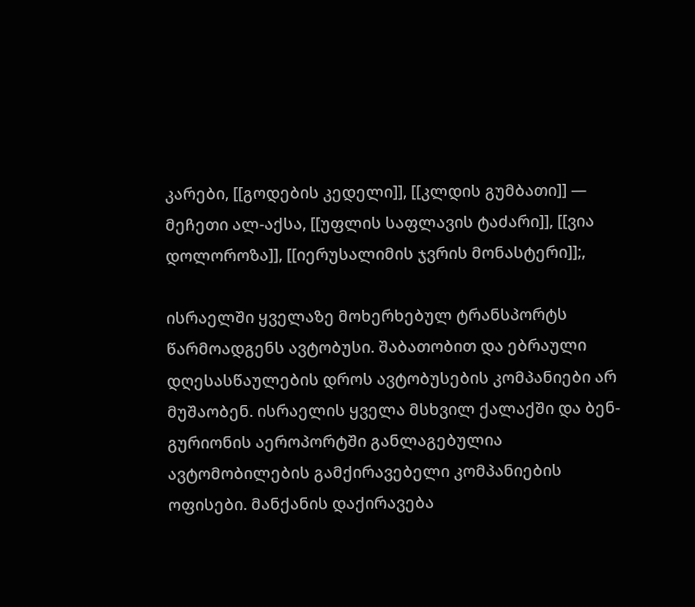კარები, [[გოდების კედელი]], [[კლდის გუმბათი]] — მეჩეთი ალ-აქსა, [[უფლის საფლავის ტაძარი]], [[ვია დოლოროზა]], [[იერუსალიმის ჯვრის მონასტერი]];,

ისრაელში ყველაზე მოხერხებულ ტრანსპორტს წარმოადგენს ავტობუსი. შაბათობით და ებრაული დღესასწაულების დროს ავტობუსების კომპანიები არ მუშაობენ. ისრაელის ყველა მსხვილ ქალაქში და ბენ-გურიონის აეროპორტში განლაგებულია ავტომობილების გამქირავებელი კომპანიების ოფისები. მანქანის დაქირავება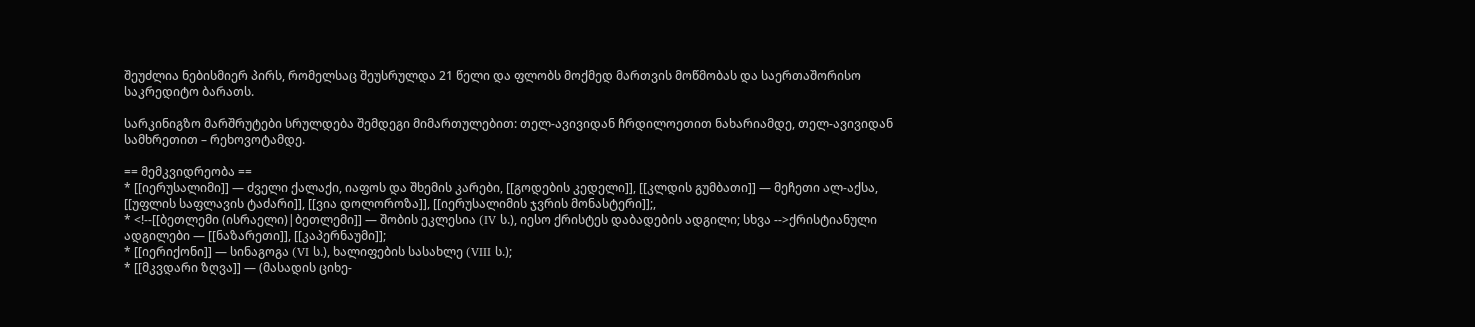შეუძლია ნებისმიერ პირს, რომელსაც შეუსრულდა 21 წელი და ფლობს მოქმედ მართვის მოწმობას და საერთაშორისო საკრედიტო ბარათს.

სარკინიგზო მარშრუტები სრულდება შემდეგი მიმართულებით: თელ-ავივიდან ჩრდილოეთით ნახარიამდე, თელ-ავივიდან სამხრეთით – რეხოვოტამდე.

== მემკვიდრეობა ==
* [[იერუსალიმი]] — ძველი ქალაქი, იაფოს და შხემის კარები, [[გოდების კედელი]], [[კლდის გუმბათი]] — მეჩეთი ალ-აქსა, [[უფლის საფლავის ტაძარი]], [[ვია დოლოროზა]], [[იერუსალიმის ჯვრის მონასტერი]];,
* <!--[[ბეთლემი (ისრაელი)|ბეთლემი]] — შობის ეკლესია (IV ს.), იესო ქრისტეს დაბადების ადგილი; სხვა -->ქრისტიანული ადგილები — [[ნაზარეთი]], [[კაპერნაუმი]];
* [[იერიქონი]] — სინაგოგა (VI ს.), ხალიფების სასახლე (VIII ს.);
* [[მკვდარი ზღვა]] — (მასადის ციხე-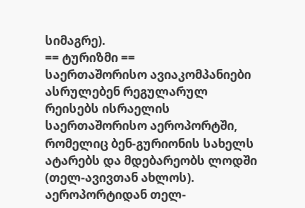სიმაგრე).
== ტურიზმი ==
საერთაშორისო ავიაკომპანიები ასრულებენ რეგულარულ რეისებს ისრაელის საერთაშორისო აეროპორტში, რომელიც ბენ-გურიონის სახელს ატარებს და მდებარეობს ლოდში (თელ-ავივთან ახლოს). აეროპორტიდან თელ-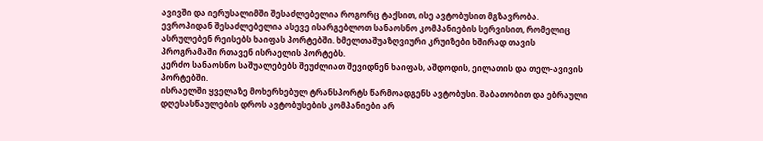ავივში და იერუსალიმში შესაძლებელია როგორც ტაქსით, ისე ავტობუსით მგზავრობა.
ევროპიდან შესაძლებელია ასევე ისარგებლოთ სანაოსნო კომპანიების სერვისით, რომელიც ასრულებენ რეისებს ხაიფას პორტებში. ხმელთაშუაზღვიური კრუიზები ხშირად თავის პროგრამაში რთავენ ისრაელის პორტებს.
კერძო სანაოსნო საშუალებებს შეუძლიათ შევიდნენ ხაიფას, აშდოდის, ეილათის და თელ-ავივის პორტებში.
ისრაელში ყველაზე მოხერხებულ ტრანსპორტს წარმოადგენს ავტობუსი. შაბათობით და ებრაული დღესასწაულების დროს ავტობუსების კომპანიები არ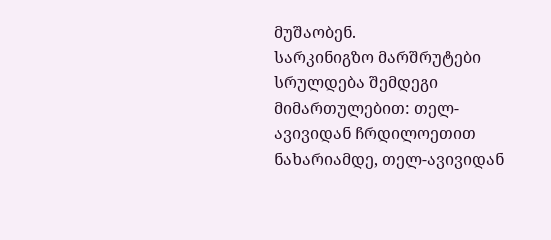მუშაობენ.
სარკინიგზო მარშრუტები სრულდება შემდეგი მიმართულებით: თელ-ავივიდან ჩრდილოეთით ნახარიამდე, თელ-ავივიდან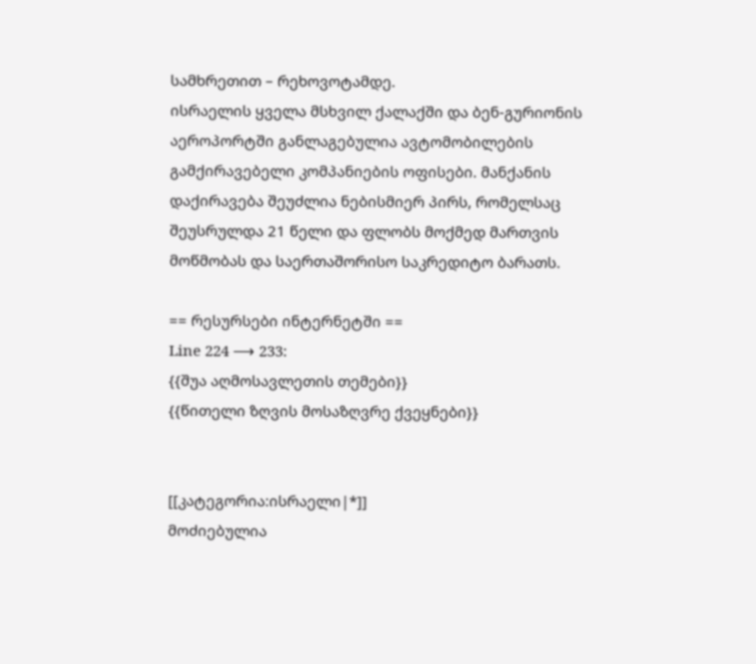სამხრეთით – რეხოვოტამდე.
ისრაელის ყველა მსხვილ ქალაქში და ბენ-გურიონის აეროპორტში განლაგებულია ავტომობილების გამქირავებელი კომპანიების ოფისები. მანქანის დაქირავება შეუძლია ნებისმიერ პირს, რომელსაც შეუსრულდა 21 წელი და ფლობს მოქმედ მართვის მოწმობას და საერთაშორისო საკრედიტო ბარათს.

== რესურსები ინტერნეტში ==
Line 224 ⟶ 233:
{{შუა აღმოსავლეთის თემები}}
{{წითელი ზღვის მოსაზღვრე ქვეყნები}}


[[კატეგორია:ისრაელი|*]]
მოძიებულია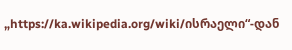„https://ka.wikipedia.org/wiki/ისრაელი“-დან